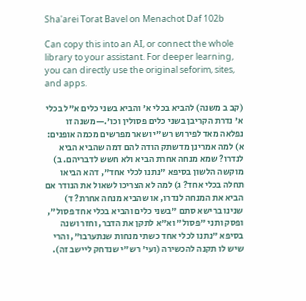Sha'arei Torat Bavel on Menachot Daf 102b

Can copy this into an AI, or connect the whole library to your assistant. For deeper learning, you can directly use the original seforim, sites, and apps.

(קב ב משנה) להביא בכלי א' והביא בשני כלים א"ל בכלי א' נדרת הקריבן בשני כלים פסולין וכו'.—משנה זו נפלאה מאד לפירוש רש"י ושאר מפרשים מכמה אופנים: א) למה אמרינן מדשתק הודה להם דמה שהביא הביא לנדרו? שמא מנחה אחרת הביא ולא חשש לדבריהם. ב) מוקשה הלשון בסיפא "נתנו לכלי אחד", דהא הביאו תחלה בכלי אחד? ג) למה לא הצריכו לשאול את הנודר אם הביא את המנחה לנדרו, או שהביא מנחה אחרת? ד) שנינו ברישא סתם "בשני כלים והביא בכלי אחד פסול", ופסק ותני "פסול" וא"א לתקן את הדבר, וחזר ושנה בסיפא "נתנו לכלי אחד כשתי מנחות שנתערבו", והרי שיש לו תקנה להכשירה (ועי' רש"י שנדחק ליישב זה).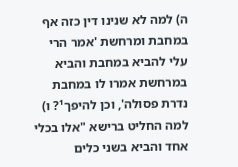ה) למה לא שנינו דין כזה אף במחבת ומרחשת 'אמר הרי עלי להביא במחבת והביא במרחשת אמרו לו במחבת נדרת פסולה', וכן להיפך¹? ו) למה החליט ברישא "אלו בכלי אחד והביא בשני כלים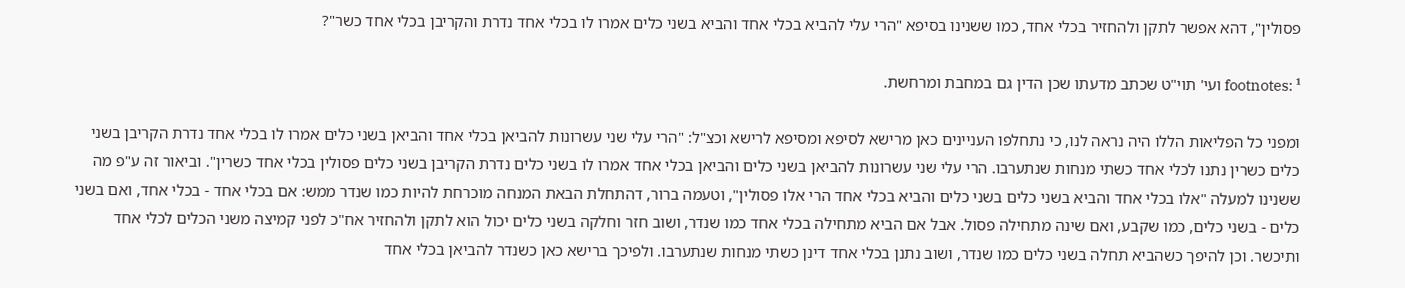פסולין", דהא אפשר לתקן ולהחזיר בכלי אחד, כמו ששנינו בסיפא "הרי עלי להביא בכלי אחד והביא בשני כלים אמרו לו בכלי אחד נדרת והקריבן בכלי אחד כשר"?

footnotes: ¹ ועי' תוי"ט שכתב מדעתו שכן הדין גם במחבת ומרחשת.

ומפני כל הפליאות הללו היה נראה לנו, כי נתחלפו העניינים כאן מרישא לסיפא ומסיפא לרישא וכצ"ל: "הרי עלי שני עשרונות להביאן בכלי אחד והביאן בשני כלים אמרו לו בכלי אחד נדרת הקריבן בשני כלים כשרין נתנו לכלי אחד כשתי מנחות שנתערבו. הרי עלי שני עשרונות להביאן בשני כלים והביאן בכלי אחד אמרו לו בשני כלים נדרת הקריבן בשני כלים פסולין בכלי אחד כשרין". וביאור זה ע"פ מה ששנינו למעלה "אלו בכלי אחד והביא בשני כלים בשני כלים והביא בכלי אחד הרי אלו פסולין", וטעמה ברור, דהתחלת הבאת המנחה מוכרחת להיות כמו שנדר ממש: אם בכלי אחד - בכלי אחד, ואם בשני כלים - בשני כלים, כמו שקבע, ואם שינה מתחילה פסול. אבל אם הביא מתחילה בכלי אחד כמו שנדר, ושוב חזר וחלקה בשני כלים יכול הוא לתקן ולהחזיר אח"כ לפני קמיצה משני הכלים לכלי אחד ותיכשר. וכן להיפך כשהביא תחלה בשני כלים כמו שנדר, ושוב נתנן בכלי אחד דינן כשתי מנחות שנתערבו. ולפיכך ברישא כאן כשנדר להביאן בכלי אחד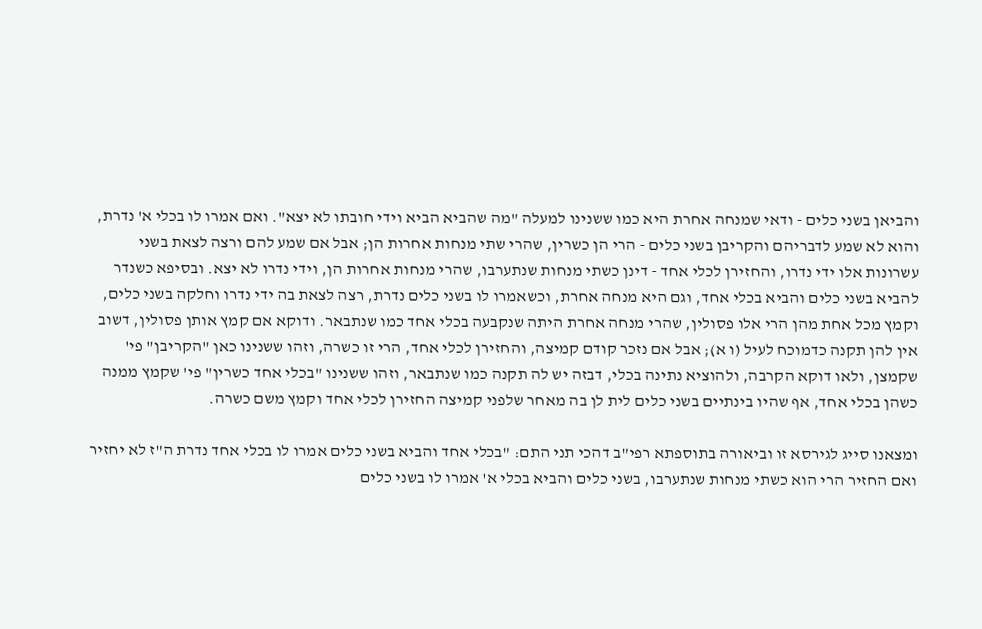והביאן בשני כלים - ודאי שמנחה אחרת היא כמו ששנינו למעלה "מה שהביא הביא וידי חובתו לא יצא". ואם אמרו לו בכלי א' נדרת, והוא לא שמע לדבריהם והקריבן בשני כלים - הרי הן כשרין, שהרי שתי מנחות אחרות הן; אבל אם שמע להם ורצה לצאת בשני עשרונות אלו ידי נדרו, והחזירן לכלי אחד - דינן כשתי מנחות שנתערבו, שהרי מנחות אחרות הן, וידי נדרו לא יצא. ובסיפא כשנדר להביא בשני כלים והביא בכלי אחד, וגם היא מנחה אחרת, וכשאמרו לו בשני כלים נדרת, רצה לצאת בה ידי נדרו וחלקה בשני כלים, וקמץ מכל אחת מהן הרי אלו פסולין, שהרי מנחה אחרת היתה שנקבעה בכלי אחד כמו שנתבאר. ודוקא אם קמץ אותן פסולין, דשוב אין להן תקנה כדמוכח לעיל (ו א); אבל אם נזכר קודם קמיצה, והחזירן לכלי אחד, הרי זו כשרה, וזהו ששנינו כאן "הקריבן" פי' שקמצן, ולאו דוקא הקרבה, ולהוציא נתינה בכלי, דבזה יש לה תקנה כמו שנתבאר, וזהו ששנינו "בכלי אחד כשרין" פי' שקמץ ממנה כשהן בכלי אחד, אף שהיו בינתיים בשני כלים לית לן בה מאחר שלפני קמיצה החזירן לכלי אחד וקמץ משם כשרה.

ומצאנו סייג לגירסא זו וביאורה בתוספתא רפי"ב דהכי תני התם: "בכלי אחד והביא בשני כלים אמרו לו בכלי אחד נדרת ה"ז לא יחזיר ואם החזיר הרי הוא כשתי מנחות שנתערבו, בשני כלים והביא בכלי א' אמרו לו בשני כלים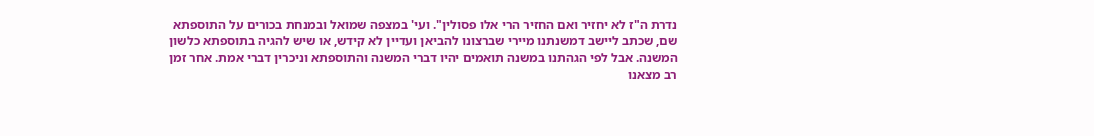נדרת ה"ז לא יחזיר ואם החזיר הרי אלו פסולין". ועי' במצפה שמואל ובמנחת בכורים על התוספתא שם, שכתב ליישב דמשנתנו מיירי שברצונו להביאן ועדיין לא קידש, או שיש להגיה בתוספתא כלשון המשנה. אבל לפי הגהתנו במשנה תואמים יהיו דברי המשנה והתוספתא וניכרין דברי אמת. אחר זמן רב מצאנו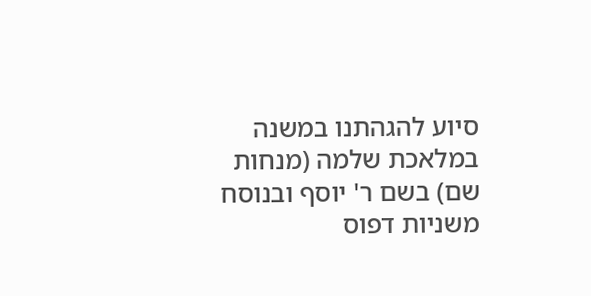סיוע להגהתנו במשנה במלאכת שלמה (מנחות שם) בשם ר' יוסף ובנוסח משניות דפוס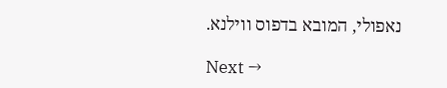נאפולי, המובא בדפוס ווילנא.

Next →